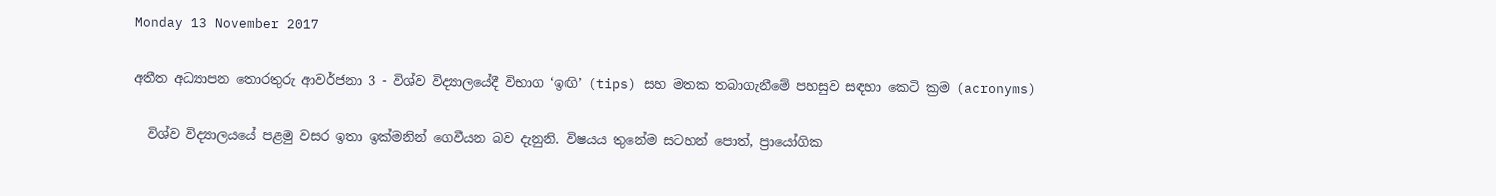Monday 13 November 2017

අතීත අධ්‍යාපන තොරතුරු ආවර්ජනා 3 - විශ්ව විද්‍යාලයේදී විභාග ‘ඉඟි’ (tips) සහ මතක තබාගැනීමේ පහසුව සඳහා කෙටි ක්‍රම (acronyms)

  විශ්ව විද්‍යාලයයේ පළමු වසර ඉතා ඉක්මනින් ගෙවීයන බව දැනුනි. විෂයය තුනේම සටහන් පොත්, ප්‍රායෝගික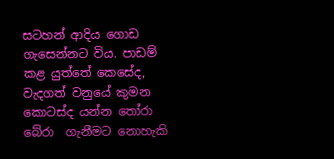සටහන් ආදිය ගොඩ ගැසෙන්නට විය. පාඩම් කළ යුත්තේ කෙසේද, වැදගත් වනුයේ කුමන කොටස්ද යන්න තෝරා බේරා  ගැනීමට නොහැකි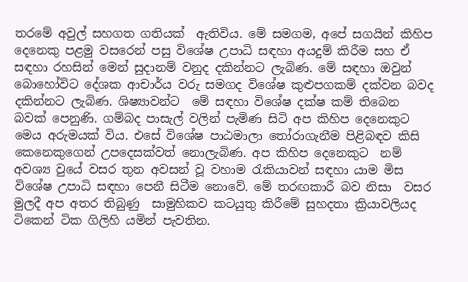තරමේ අවුල් සහගත ගතියක්  ඇතිවිය. මේ සමගම, අපේ සගයින් කිහිප දෙනෙකු පළමු වසරෙන් පසු විශේෂ උපාධි සඳහා අයදුම් කිරීම සහ ඒ සඳහා රහසින් මෙන් සුදානම් වනුද දකින්නට ලැබිණ. මේ සඳහා ඔවුන් බොහෝවිට දේශක ආචාර්ය වරු සමගද විශේෂ කුළුපගකම් දක්වන බවද  දකින්නට ලැබිණ. ශිෂ්‍යාවන්ට  මේ සඳහා විශේෂ දක්ෂ කම් තිබෙන බවක්‌ පෙනුණි. ගම්බද පාසැල් වලින් පැමිණ සිටි අප කිහිප දෙනෙකුට මෙය අරුමයක් විය. එසේ විශේෂ පාඨමාලා තෝරාගැනීම පිළිබඳව කිසි කෙනෙකුගෙන් උපදෙසක්වත් නොලැබිණ. අප කිහිප දෙනෙකුට  නම් අවශ්‍ය වුයේ වසර තුන අවසන් වූ වහාම රැකියාවන් සඳහා යාම මිස විශේෂ උපාධි සඳහා පෙනී සිටීම නොවේ. මේ තරඟකාරී බව නිසා  වසර මුලදී අප අතර තිබුණු  සාමුහිකව කටයුතු කිරීමේ සුහදතා ක්‍රියාවලියද ටිකෙන් ටික ගිලිහි යමින් පැවතින.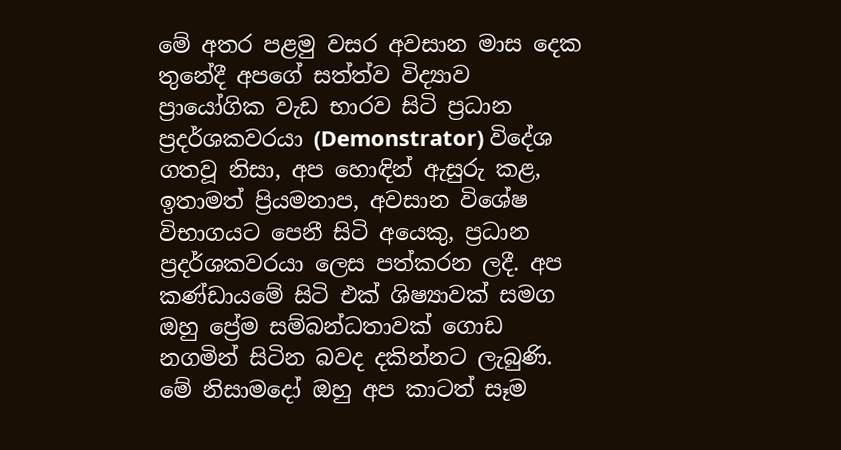මේ අතර පළමු වසර අවසාන මාස දෙක තුනේදී අපගේ සත්ත්ව විද්‍යාව ප්‍රායෝගික වැඩ භාරව සිටි ප්‍රධාන ප්‍රදර්ශකවරයා (Demonstrator) විදේශ ගතවූ නිසා, අප හොඳින් ඇසුරු කළ, ඉතාමත් ප්‍රියමනාප, අවසාන විශේෂ විභාගයට පෙනී සිටි අයෙකු, ප්‍රධාන  ප්‍රදර්ශකවරයා ලෙස පත්කරන ලදී. අප කණ්ඩායමේ සිටි එක් ශිෂ්‍යාවක් සමග ඔහු ප්‍රේම සම්බන්ධතාවක් ගොඩ නගමින් සිටින බවද දකින්නට ලැබුණි. මේ නිසාමදෝ ඔහු අප කාටත් සෑම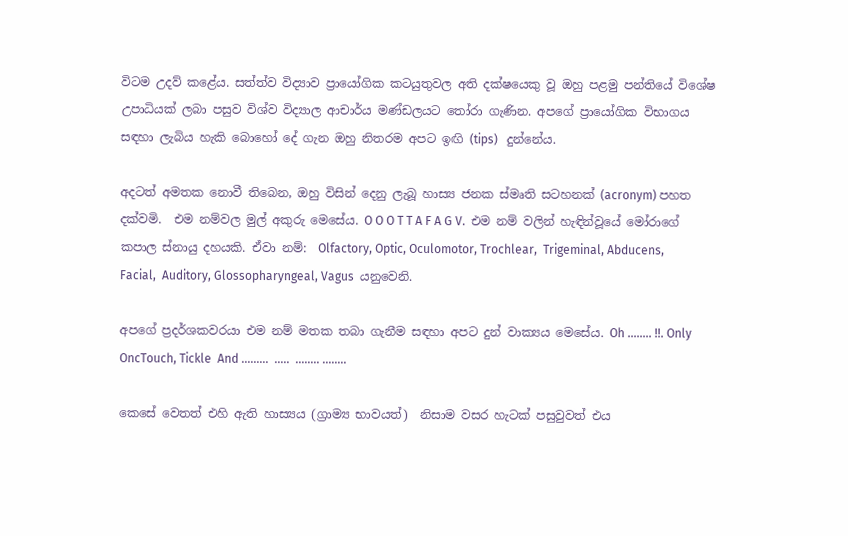විටම උදව් කළේය. සත්ත්ව විද්‍යාව ප්‍රායෝගික කටයුතුවල අති දක්ෂයෙකු වූ ඔහු පළමු පන්තියේ විශේෂ උපාධියක්‌ ලබා පසුව විශ්ව විද්‍යාල ආචාර්ය මණ්ඩලයට තෝරා ගැණින. අපගේ ප්‍රායෝගික විභාගය සඳහා ලැබිය හැකි බොහෝ දේ ගැන ඔහු නිතරම අපට ඉඟි (tips)   දුන්නේය.

අදටත් අමතක නොවී තිබෙන, ඔහු විසින් දෙනු ලැබූ හාස්‍ය ජනක ස්මෘති සටහනක් (acronym) පහත දක්වමි.  එම නම්වල මුල් අකුරු මෙසේය. O O O T T A F A G V.  එම නම් වලින් හැඳින්වූයේ මෝරාගේ  කපාල ස්නායු දහයකි. ඒවා නම්:  Olfactory, Optic, Oculomotor, Trochlear,  Trigeminal, Abducens, Facial,  Auditory, Glossopharyngeal, Vagus  යනුවෙනි.

අපගේ ප්‍රදර්ශකවරයා එම නම් මතක තබා ගැනීම සඳහා අපට දුන් වාක්‍යය මෙසේය. Oh ........ !!. Only  OncTouch, Tickle  And .........  .....  ........ ........

කෙසේ වෙතත් එහි ඇති හාස්‍යය (ග්‍රාම්‍ය භාවයත්)  නිසාම වසර හැටක් පසුවුවත් එය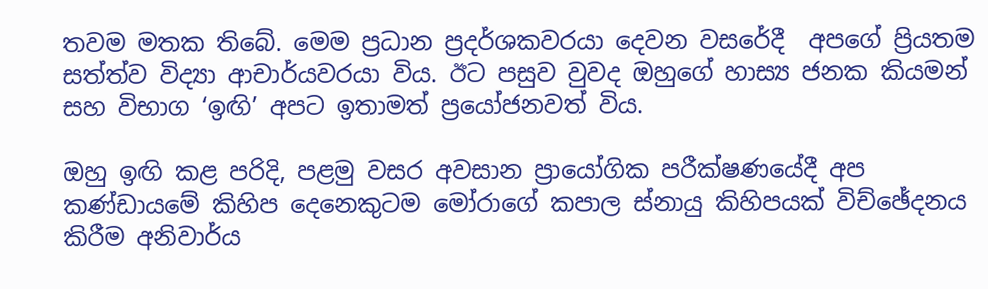තවම මතක තිබේ. මෙම ප්‍රධාන ප්‍රදර්ශකවරයා දෙවන වසරේදී  අපගේ ප්‍රියතම සත්ත්ව විද්‍යා ආචාර්යවරයා විය. ඊට පසුව වුවද ඔහුගේ හාස්‍ය ජනක කියමන් සහ විභාග ‘ඉඟි’ අපට ඉතාමත් ප්‍රයෝජනවත් විය.

ඔහු ඉඟි කළ පරිදි, පළමු වසර අවසාන ප්‍රායෝගික පරීක්ෂණයේදී අප කණ්ඩායමේ කිහිප දෙනෙකුටම මෝරාගේ කපාල ස්නායු කිහිපයක් විච්ඡේදනය කිරීම අනිවාර්ය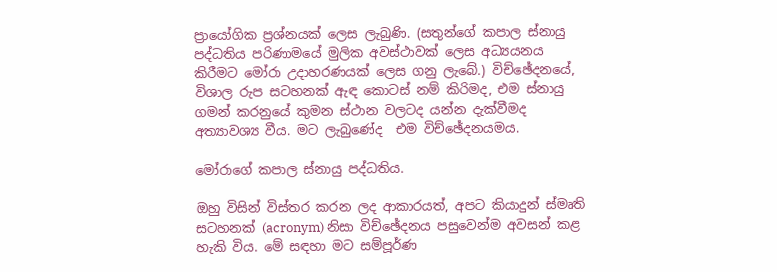ප්‍රායෝගික ප්‍රශ්නයක් ලෙස ලැබුණි. (සතුන්ගේ කපාල ස්නායු පද්ධතිය පරිණාමයේ මුලික අවස්ථාවක් ලෙස අධ්‍යයනය කිරීමට මෝරා උදාහරණයක් ලෙස ගනු ලැබේ.) විච්ඡේදනයේ,  විශාල රුප සටහනක් ඇඳ කොටස් නම් කිරිමද, එම ස්නායු ගමන් කරනුයේ කුමන ස්ථාන වලටද යන්න දැක්වීමද  අත්‍යාවශ්‍ය වීය. මට ලැබුණේද  එම විච්ඡේදනයමය.

මෝරාගේ කපාල ස්නායු පද්ධතිය.

ඔහු විසින් විස්තර කරන ලද ආකාරයත්, අපට කියාදුන් ස්මෘති සටහනක් (acronym) නිසා විච්ඡේදනය පසුවෙන්ම අවසන් කළ හැකි විය. මේ සඳහා මට සම්පූර්ණ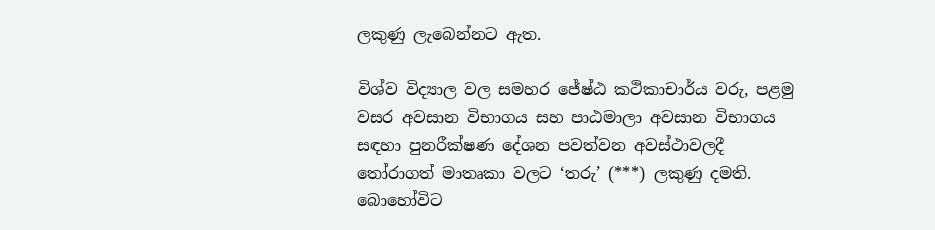ලකුණු ලැබෙන්නට ඇත.

විශ්ව විද්‍යාල වල සමහර ජේෂ්ඨ කථිකාචාර්ය වරු, පළමු වසර අවසාන විභාගය සහ පාඨමාලා අවසාන විභාගය සඳහා පුනරීක්ෂණ දේශන පවත්වන අවස්ථාවලදී තෝරාගත් මාතෘකා වලට ‘තරු’ (***) ලකුණු දමති. බොහෝවිට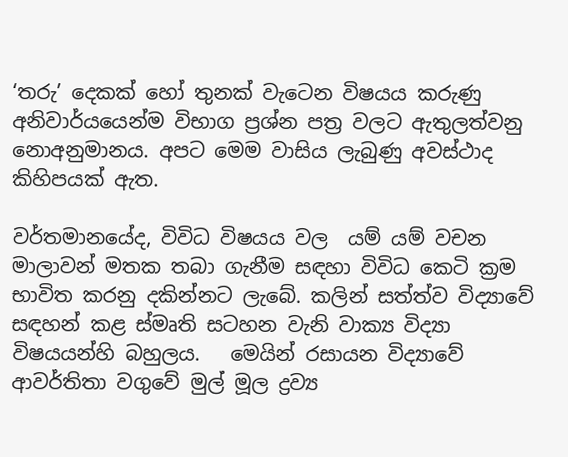‘තරු’ දෙකක් හෝ තුනක් වැටෙන විෂයය කරුණු අනිවාර්යයෙන්ම විභාග ප්‍රශ්න පත්‍ර වලට ඇතුලත්වනු නොඅනුමානය. අපට මෙම වාසිය ලැබුණු අවස්ථාද කිහිපයක් ඇත.

වර්තමානයේද, විවිධ විෂයය වල  යම් යම් වචන මාලාවන් මතක තබා ගැනීම සඳහා විවිධ කෙටි ක්‍රම භාවිත කරනු දකින්නට ලැබේ. කලින් සත්ත්ව විද්‍යාවේ සඳහන් කළ ස්මෘති සටහන වැනි වාක්‍ය විද්‍යා විෂයයන්හි බහුලය.   මෙයින් රසායන විද්‍යාවේ ආවර්තිතා වගුවේ මුල් මූල ද්‍රව්‍ය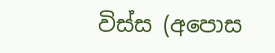විස්ස (අපොස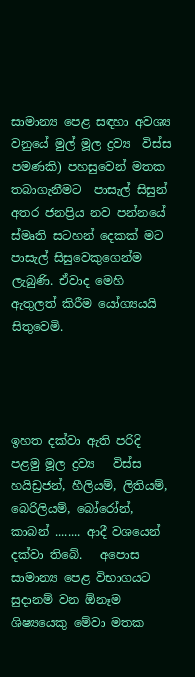සාමාන්‍ය පෙළ සඳහා අවශ්‍ය වනුයේ මුල් මූල ද්‍රව්‍ය  විස්ස පමණකි) පහසුවෙන් මතක තබාගැනීමට  පාසැල් සිසුන් අතර ජනප්‍රිය නව පන්නයේ ස්මෘති සටහන් දෙකක් මට  පාසැල් සිසුවෙකුගෙන්ම ලැබුණි. ඒවාද මෙහි ඇතුලත් කිරීම යෝග්‍යයයි සිතුවෙමි.




ඉහත දක්වා ඇති පරිදි  පළමු මූල ද්‍රව්‍ය   විස්ස  හයිඩ්‍රජන්, හීලියම්, ලිතියම්, බෙරිලියම්, බෝරෝන්, කාබන් ........ ආදී වශයෙන්  දක්වා තිබේ.   අපොස සාමාන්‍ය පෙළ විභාගයට  සුදානම් වන ඕනෑම ශිෂ්‍යයෙකු මේවා මතක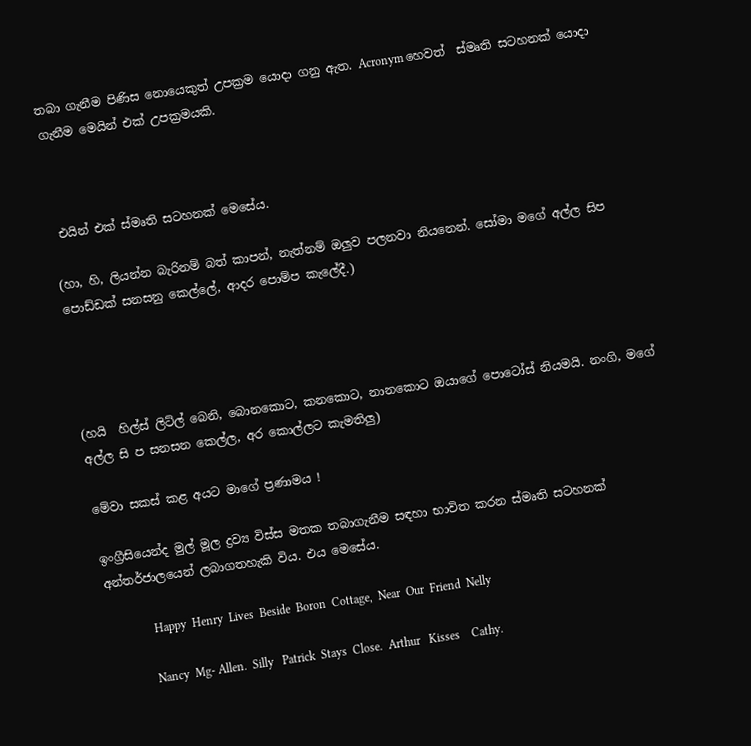තබා ගැනීම පිණිස නොයෙකුත් උපක්‍රම යොදා ගනු ඇත. Acronym හෙවත්  ස්මෘති සටහනක් යොදා ගැනීම මෙයින් එක් උපක්‍රමයකි.



 එයින් එක් ස්මෘති සටහනක් මෙසේය.

(හා, හි, ලියන්න බැරිනම් බත් කාපන්, නැත්නම් ඔලුව පලනවා නියනෙන්. සෝමා මගේ අල්ල සිප පොඩ්ඩක් සනසනු කෙල්ලේ, ආදර පොම්ප කැලේදී.)




(හයි  හිල්ස් ලිට්ල් බෙනි, බොනකොට, කනකොට, නානකොට ඔයාගේ පොටෝස් නියමයි. නංගි, මගේ අල්ල සි ප සනසන කෙල්ල, අර කොල්ලට කැමතිලු)

මේවා සකස් කළ අයට මාගේ ප්‍රණාමය !

ඉංග්‍රීසියෙන්ද මුල් මූල ද්‍රව්‍ය විස්ස මතක තබාගැනීම සඳහා භාවිත කරන ස්මෘති සටහනක් අන්තර්ජාලයෙන් ලබාගතහැකි විය. එය මෙසේය.

               Happy  Henry  Lives  Beside  Boron  Cottage,  Near  Our  Friend  Nelly

              Nancy  Mg- Allen.  Silly   Patrick  Stays  Close.  Arthur   Kisses    Cathy.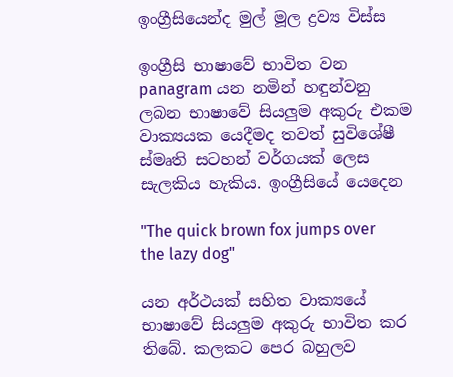ඉංග්‍රීසියෙන්ද මුල් මූල ද්‍රව්‍ය විස්ස

ඉංග්‍රීසි භාෂාවේ භාවිත වන panagram යන නමින් හඳුන්වනු ලබන භාෂාවේ සියලුම අකුරු එකම වාක්‍යයක යෙදීමද තවත් සුවිශේෂී ස්මෘති සටහන් වර්ගයක් ලෙස සැලකිය හැකිය. ඉංග්‍රීසියේ යෙදෙන

"The quick brown fox jumps over the lazy dog"

යන අර්ථයක් සහිත වාක්‍යයේ භාෂාවේ සියලුම අකුරු භාවිත කර තිබේ. කලකට පෙර බහුලව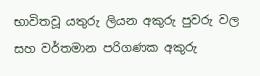භාවිතවූ යතුරු ලියන අකුරු පුවරු වල සහ වර්තමාන පරිගණක අකුරු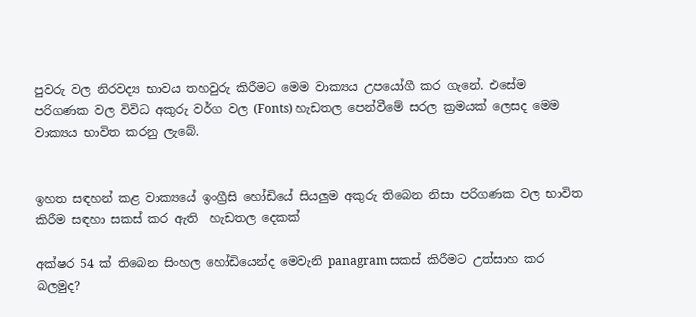පුවරු වල නිරවද්‍ය භාවය තහවුරු කිරීමට මෙම වාක්‍යය උපයෝගී කර ගැනේ. එසේම පරිගණක වල විවිධ අකුරු වර්ග වල (Fonts) හැඩතල පෙන්වීමේ සරල ක්‍රමයක් ලෙසද මෙම වාක්‍යය භාවිත කරනු ලැබේ.


ඉහත සඳහන් කළ වාක්‍යයේ ඉංග්‍රීසි හෝඩියේ සියලුම අකුරු තිබෙන නිසා පරිගණක වල භාවිත කිරීම සඳහා සකස් කර ඇති  හැඩතල දෙකක්

අක්ෂර 54 ක්‌ තිබෙන සිංහල හෝඩියෙන්ද මෙවැනි panagram සකස් කිරීමට උත්සාහ කර බලමුද?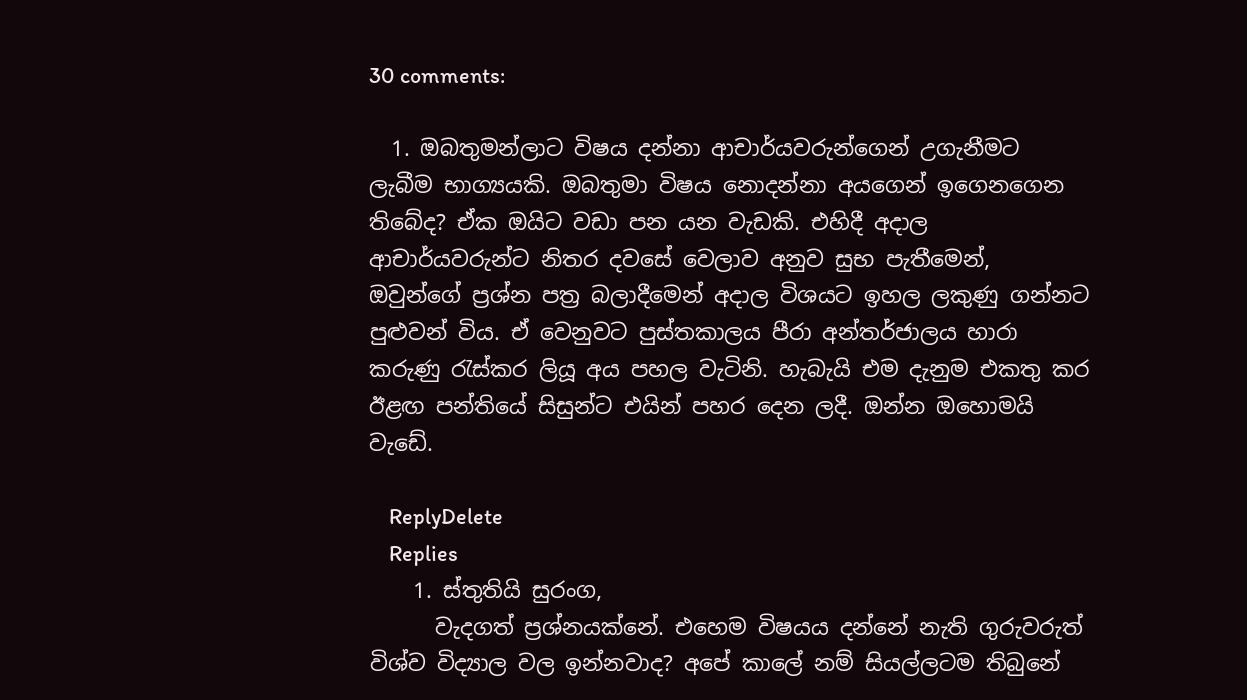30 comments:

  1. ඔබතුමන්ලාට විෂය දන්නා ආචාර්යවරුන්ගෙන් උගැනීමට ලැබීම භාග්‍යයකි. ඔබතුමා විෂය නොදන්නා අයගෙන් ඉගෙනගෙන තිබේද? ඒක ඔයිට වඩා පන යන වැඩකි. එහිදී අදාල ආචාර්යවරුන්ට නිතර දවසේ වෙලාව අනුව සුභ පැතීමෙන්, ඔවුන්ගේ ප්‍රශ්න පත්‍ර බලාදීමෙන් අදාල විශයට ඉහල ලකුණු ගන්නට පුළුවන් විය. ඒ වෙනුවට පුස්තකාලය පීරා අන්තර්ජාලය හාරා කරුණු රැස්කර ලියූ අය පහල වැටිනි. හැබැයි එම දැනුම එකතු කර ඊළඟ පන්තියේ සිසුන්ට එයින් පහර දෙන ලදී. ඔන්න ඔහොමයි වැඩේ.

    ReplyDelete
    Replies
    1. ස්තුතියි සුරංග,
      වැදගත් ප්‍රශ්නයක්නේ. එහෙම විෂයය දන්නේ නැති ගුරුවරුත් විශ්ව විද්‍යාල වල ඉන්නවාද? අපේ කාලේ නම් සියල්ලටම තිබුනේ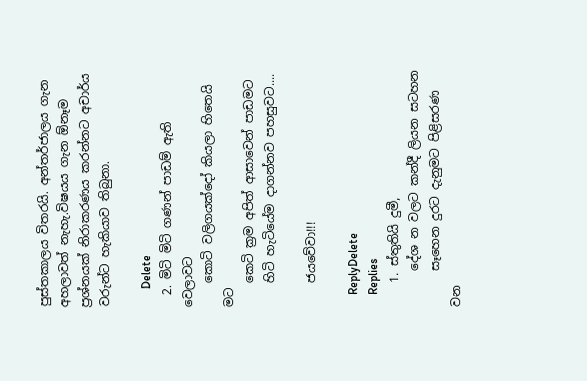පුස්තකාලය විතරයි. අන්තර්ජාලය ගැන අහලාවත් නැහැ.විෂයය ගැන ඕනෑම ප්‍රශ්නයක් නිරාකරණය කරන්නට අචාර්ය වරුන්ට හැකියාව තිබුනා.

      Delete
  2. මිටි මිටි ගණන් පාඩම් ඇති වෙලාවට
    කොටි වලිගයක්දෝ කියලා හිතෙයි මට
    කෙටි ක්‍රම අපිත් ආසාවෙන් පාඩමට
    හිටි හැටියේම දාගන්නව පහසුවට....

    ජයවේවා!!!

    ReplyDelete
    Replies
    1. ස්තුතියි දුමී,
      දේශ න වලට කන්දී ලියන සටහන
      සෑහෙන දුරට දැනුමට පිළිසරණ වන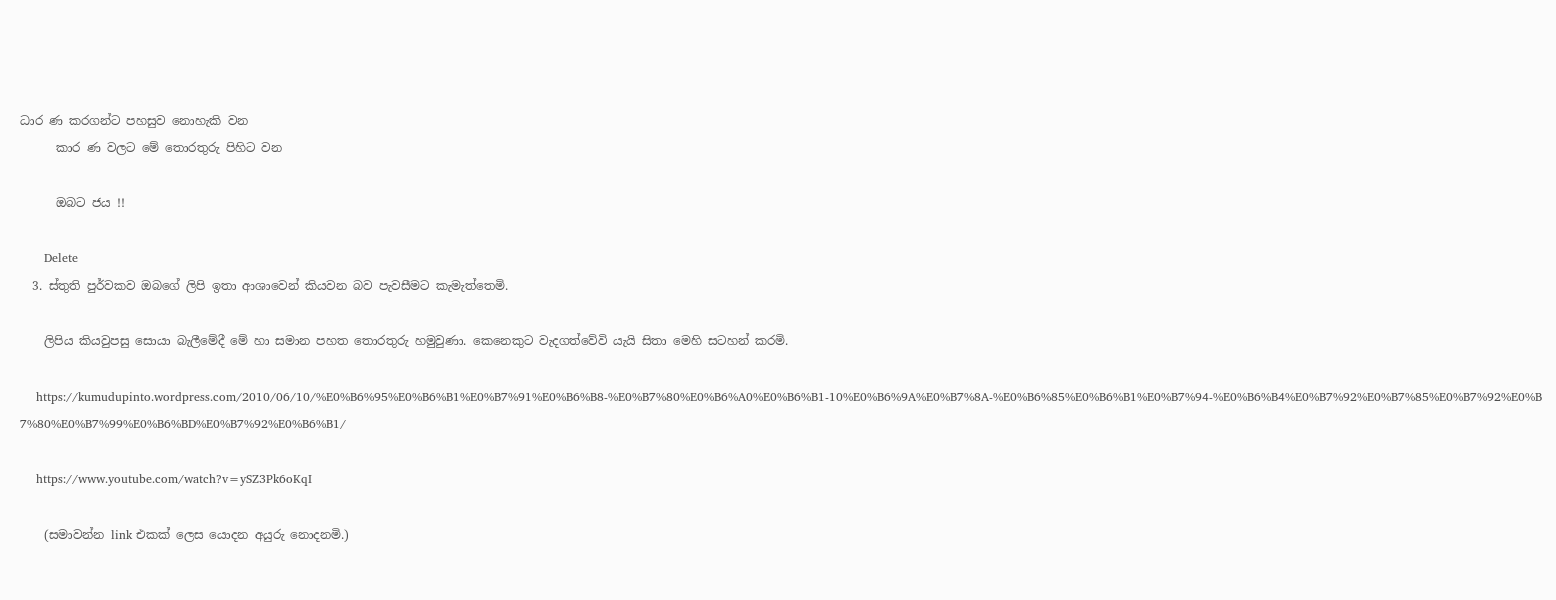ධාර ණ කරගන්ට පහසුව නොහැකි වන
      කාර ණ වලට මේ තොරතුරු පිහිට වන

      ඔබට ජය !!

      Delete
  3. ස්තුති පුර්වකව ඔබගේ ලිපි ඉතා ආශාවෙන් කියවන බව පැවසීමට කැමැත්තෙමි.

    ලිපිය කියවුපසු සොයා බැලීමේදී මේ හා සමාන පහත තොරතුරු හමුවුණා. කෙනෙකුට වැදගත්වේවි යැයි සිතා මෙහි සටහන් කරමි.

    https://kumudupinto.wordpress.com/2010/06/10/%E0%B6%95%E0%B6%B1%E0%B7%91%E0%B6%B8-%E0%B7%80%E0%B6%A0%E0%B6%B1-10%E0%B6%9A%E0%B7%8A-%E0%B6%85%E0%B6%B1%E0%B7%94-%E0%B6%B4%E0%B7%92%E0%B7%85%E0%B7%92%E0%B7%80%E0%B7%99%E0%B6%BD%E0%B7%92%E0%B6%B1/

    https://www.youtube.com/watch?v=ySZ3Pk6oKqI

    (සමාවන්න link එකක් ලෙස යොදන අයුරු නොදනමි.)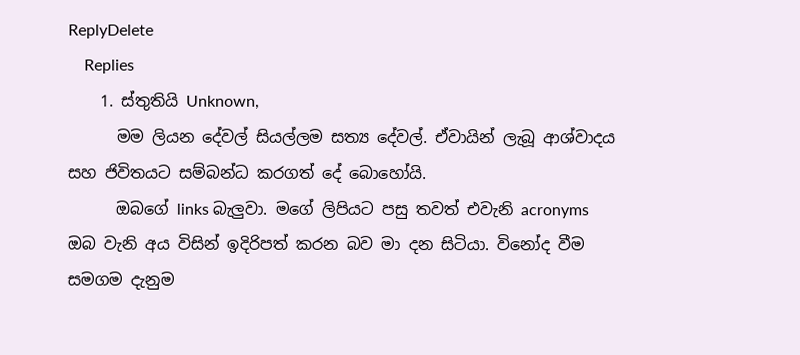ReplyDelete
    Replies
    1. ස්තුතියි Unknown,
      මම ලියන දේවල් සියල්ලම සත්‍ය දේවල්. ඒවායින් ලැබූ ආශ්වාදය සහ ජිවිතයට සම්බන්ධ කරගත් දේ බොහෝයි.
      ඔබගේ links බැලුවා. මගේ ලිපියට පසු තවත් එවැනි acronyms ඔබ වැනි අය විසින් ඉදිරිපත් කරන බව මා දන සිටියා. විනෝද වීම සමගම දැනුම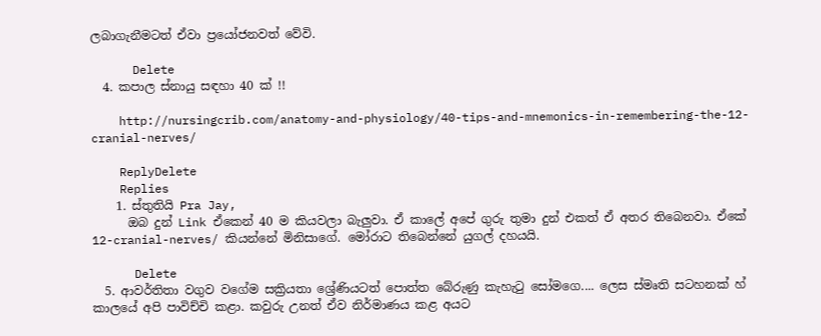ලබාගැනීමටත් ඒවා ප්‍රයෝජනවත් වේවි.

      Delete
  4. කපාල ස්නායු සඳහා 40 ක් !!

    http://nursingcrib.com/anatomy-and-physiology/40-tips-and-mnemonics-in-remembering-the-12-cranial-nerves/

    ReplyDelete
    Replies
    1. ස්තුතියි Pra Jay,
      ඔබ දුන් Link ඒකෙන් 40 ම කියවලා බැලුවා. ඒ කාලේ අපේ ගුරු තුමා දුන් එකත් ඒ අතර තිබෙනවා. ඒකේ 12-cranial-nerves/ කියන්නේ මිනිසාගේ. මෝරාට තිබෙන්නේ යුගල් දහයයි.

      Delete
  5. ආවර්තිතා වගුව වගේම සක්‍රියතා ශ්‍රේණියටත් පොත්ත බේරුණු කැහැටු සෝමගෙ.... ලෙස ස්මෘති සටහනක් හ් කාලයේ අපි පාවිච්චි කළා. කවුරු උනත් ඒව නිර්මාණය කළ අයට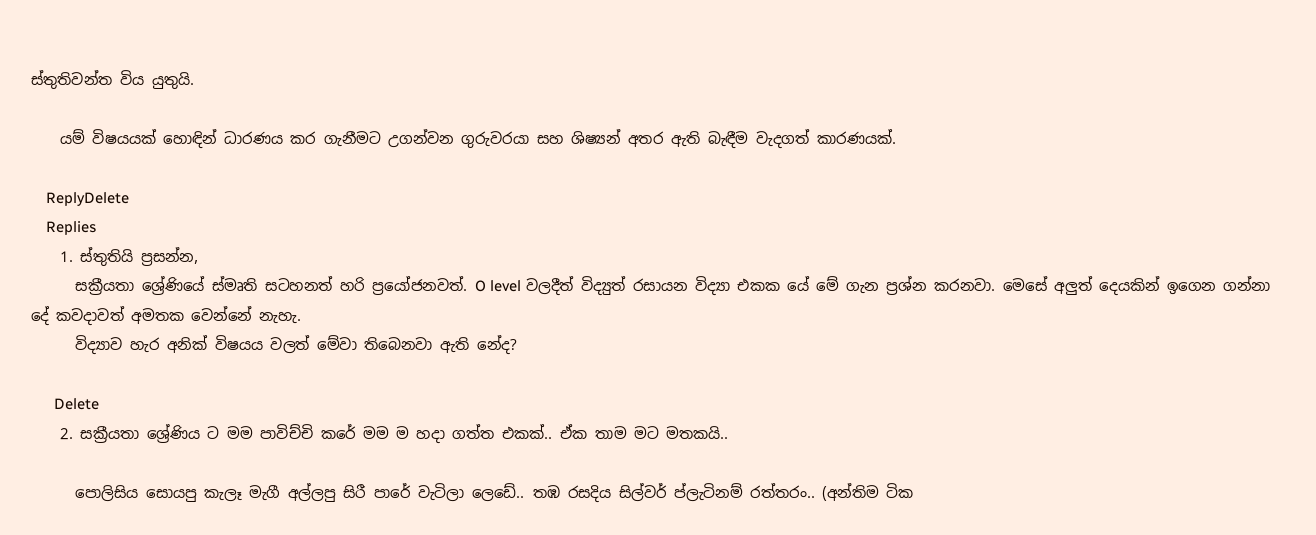ස්තුතිවන්ත විය යුතුයි.

    යම් විෂයයක් හොඳින් ධාරණය කර ගැනීමට උගන්වන ගුරුවරයා සහ ශිෂ්‍යන් අතර ඇති බැඳීම වැදගත් කාරණයක්.

    ReplyDelete
    Replies
    1. ස්තුතියි ප්‍රසන්න,
      සක්‍රීයතා ශ්‍රේණියේ ස්මෘති සටහනත් හරි ප්‍රයෝජනවත්. O level වලදීත් විද්‍යුත් රසායන විද්‍යා එකක යේ මේ ගැන ප්‍රශ්න කරනවා. මෙසේ අලුත් දෙයකින් ඉගෙන ගන්නා දේ කවදාවත් අමතක වෙන්නේ නැහැ.
      විද්‍යාව හැර අනික් විෂයය වලත් මේවා තිබෙනවා ඇති නේද?

      Delete
    2. සක්‍රීයතා ශ්‍රේණිය ට මම පාවිච්චි කරේ මම ම හදා ගත්ත එකක්.. ඒක තාම මට මතකයි..

      පොලිසිය සොයපු කැලෑ මැගී අල්ලපු සිරී පාරේ වැටිලා ලෙඩේ.. තඹ රසදිය සිල්වර් ප්ලැටිනම් රත්තරං.. (අන්තිම ටික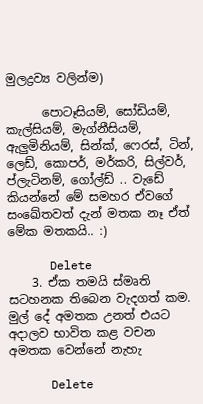මුලද්‍රව්‍ය වලින්ම)

      පොටෑසියම්, සෝඩියම්, කැල්සියම්, මැග්නීසියම්, ඇලුමිනියම්, සින්ක්, ෆෙරස්, ටින්, ලෙඩ්, කොපර්, මර්කරි, සිල්වර්, ප්ලැටිනම්, ගෝල්ඩ් .. වැඩේ කියන්නේ මේ සමහර ඒවගේ සංඛේතවත් දැන් මතක නෑ ඒත් මේක මතකයි.. :)

      Delete
    3. ඒක තමයි ස්මෘති සටහනක තිබෙන වැදගත් කම. මුල් දේ අමතක උනත් එයට අදාලව භාවිත කළ වචන අමතක වෙන්නේ නැහැ

      Delete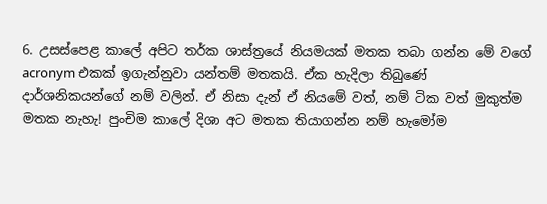6. උසස්පෙළ කාලේ අපිට තර්ක ශාස්ත්‍රයේ නියමයක් මතක තබා ගන්න මේ වගේ acronym එකක් ඉගැන්නුවා යන්තම් මතකයි. ඒක හැදිලා තිබුණේ දාර්ශනිකයන්ගේ නම් වලින්. ඒ නිසා දැන් ඒ නියමේ වත්, නම් ටික වත් මුකුත්ම මතක නැහැ! පුංචිම කාලේ දිශා අට මතක තියාගන්න නම් හැමෝම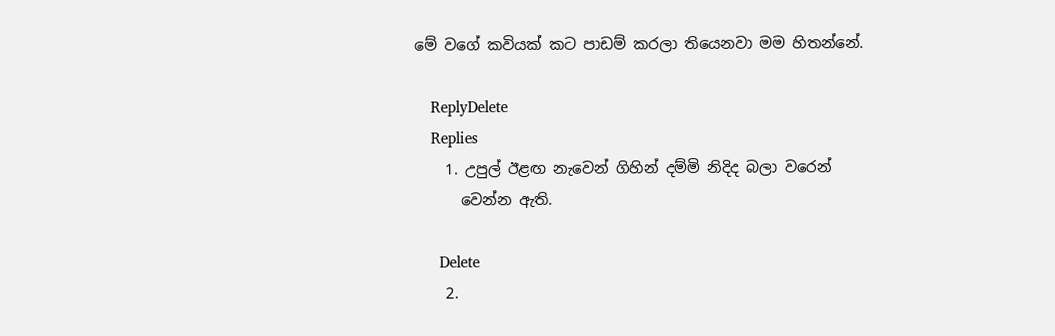මේ වගේ කවියක් කට පාඩම් කරලා තියෙනවා මම හිතන්නේ.

    ReplyDelete
    Replies
    1. උපුල් ඊළඟ නැවෙන් ගිහින් දම්මි නිදිද බලා වරෙන්
      වෙන්න ඇති.

      Delete
    2.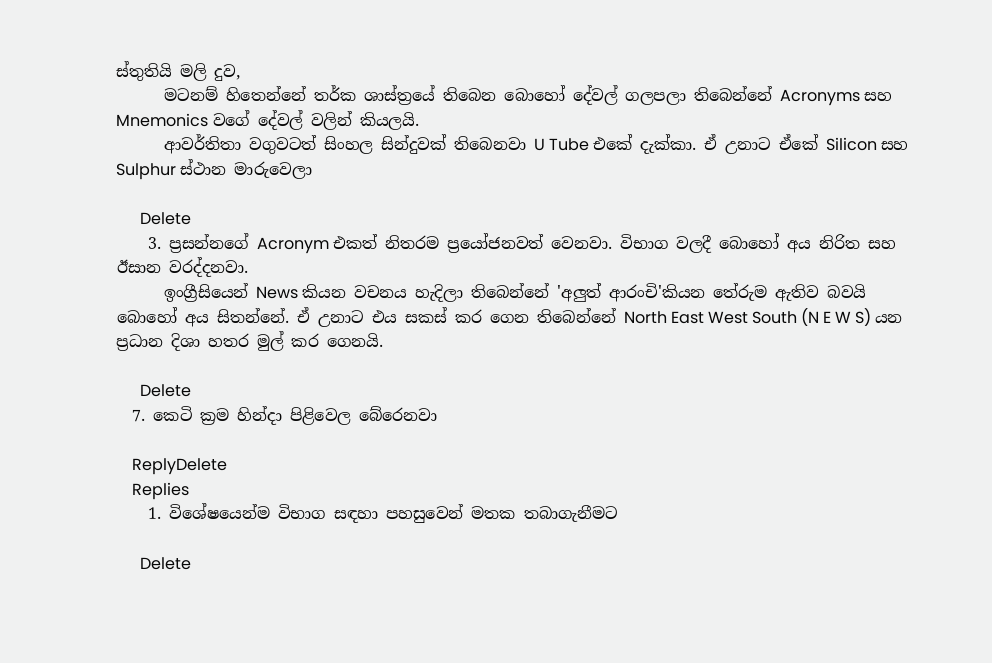ස්තුතියි මලි දුව,
      මටනම් හිතෙන්නේ තර්ක ශාස්ත්‍රයේ තිබෙන බොහෝ දේවල් ගලපලා තිබෙන්නේ Acronyms සහ Mnemonics වගේ දේවල් වලින් කියලයි.
      ආවර්තිතා වගුවටත් සිංහල සින්දුවක් තිබෙනවා U Tube එකේ දැක්කා. ඒ උනාට ඒකේ Silicon සහ Sulphur ස්ථාන මාරුවෙලා

      Delete
    3. ප්‍රසන්නගේ Acronym එකත් නිතරම ප්‍රයෝජනවත් වෙනවා. විභාග වලදී බොහෝ අය නිරිත සහ ඊසාන වරද්දනවා.
      ඉංග්‍රීසියෙන් News කියන වචනය හැදිලා තිබෙන්නේ 'අලුත් ආරංචි'කියන තේරුම ඇතිව බවයි බොහෝ අය සිතන්නේ. ඒ උනාට එය සකස් කර ගෙන තිබෙන්නේ North East West South (N E W S) යන ප්‍රධාන දිශා හතර මුල් කර ගෙනයි.

      Delete
  7. කෙටි ක්‍රම හින්දා පිළිවෙල බේරෙනවා

    ReplyDelete
    Replies
    1. විශේෂයෙන්ම විභාග සඳහා පහසුවෙන් මතක තබාගැනීමට

      Delete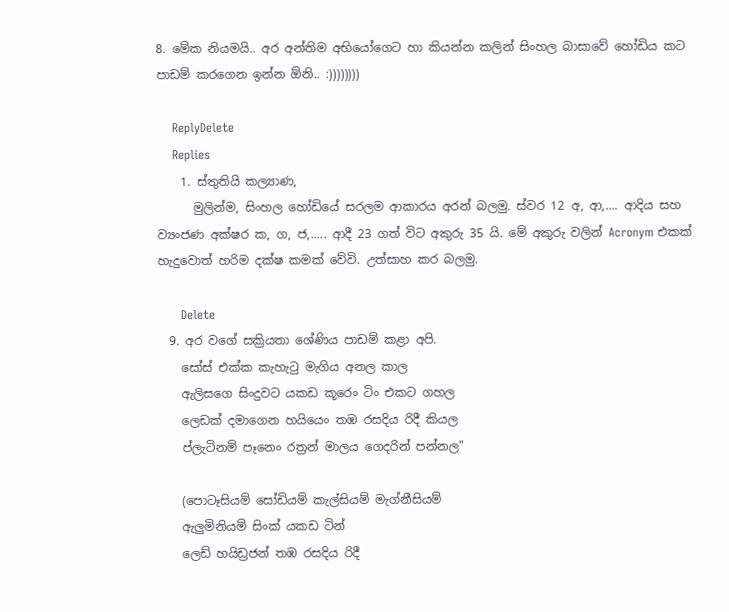8. මේක නියමයි.. අර අන්තිම අභියෝගෙට හා කියන්න කලින් සිංහල බාසාවේ හෝඩිය කට පාඩම් කරගෙන ඉන්න ඕනි.. :))))))))

    ReplyDelete
    Replies
    1. ස්තුතියි කල්‍යාණ,
      මුලින්ම, සිංහල හෝඩියේ සරලම ආකාරය අරන් බලමු. ස්වර 12 අ, ආ,.... ආදිය සහ ව්‍යංජණ අක්ෂර ක, ග, ජ,..... ආදී 23 ගත් විට අකුරු 35 යි. මේ අකුරු වලින් Acronym එකක් හැදුවොත් හරිම දක්ෂ කමක් වේවි. උත්සාහ කර බලමු.

      Delete
  9. අර වගේ සක්‍රියතා ශේණිය පාඩම් කළා අපි.
    සෝස් එක්ක කැහැටු මැගිය අනල කාල
    ඇලිසගෙ සිංදුවට යකඩ කූරෙං ටිං එකට ගහල
    ලෙඩක් දමාගෙන හයියෙං තඹ රසදිය රිදී කියල
    ප්ලැටිනම් පෑනෙං රත්‍රන් මාලය ගෙදරින් පන්නල"

    (පොටෑසියම් සෝඩියම් කැල්සියම් මැග්නීසියම්
    ඇලුමිනියම් සිංක් යකඩ ටින්
    ලෙඩ් හයිඩ්‍රජන් තඹ රසදිය රිදී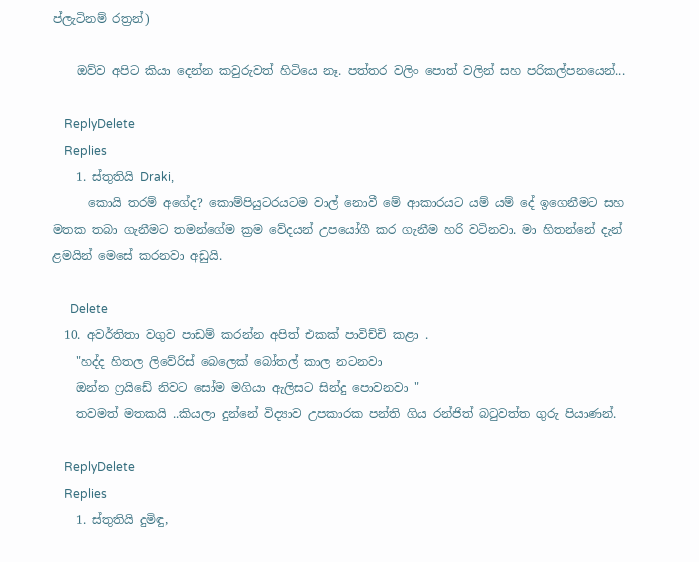ප්ලැටිනම් රත්‍රන්)

    ඔව්ව අපිට කියා දෙන්න කවුරුවත් හිටියෙ නෑ. පත්තර වලිං පොත් වලින් සහ පරිකල්පනයෙන්...

    ReplyDelete
    Replies
    1. ස්තුතියි Draki,
      කොයි තරම් අගේද? කොම්පියුටරයටම වාල් නොවී මේ ආකාරයට යම් යම් දේ ඉගෙනීමට සහ මතක තබා ගැනීමට තමන්ගේම ක්‍රම වේදයන් උපයෝගී කර ගැනීම හරි වටිනවා. ම‍ා හිතන්නේ දැන් ළමයින් මෙසේ කරනවා අඩුයි.

      Delete
  10. අවර්තිතා වගුව පාඩම් කරන්න අපිත් එකක් පාවිච්චි කළා .
    "හද්ද හිතල ලිවේරිස් බෙලෙක් බෝතල් කාල නටනවා
    ඔන්න ෆ්‍රයිඩේ නිවට සෝම මගියා ඇලිසට සින්දු පොවනවා "
    තවමත් මතකයි ..කියලා දුන්නේ විද්‍යාව උපකාරක පන්ති ගිය රන්ජිත් බටුවත්ත ගුරු පියාණන්.

    ReplyDelete
    Replies
    1. ස්තුතියි දුමිඳු,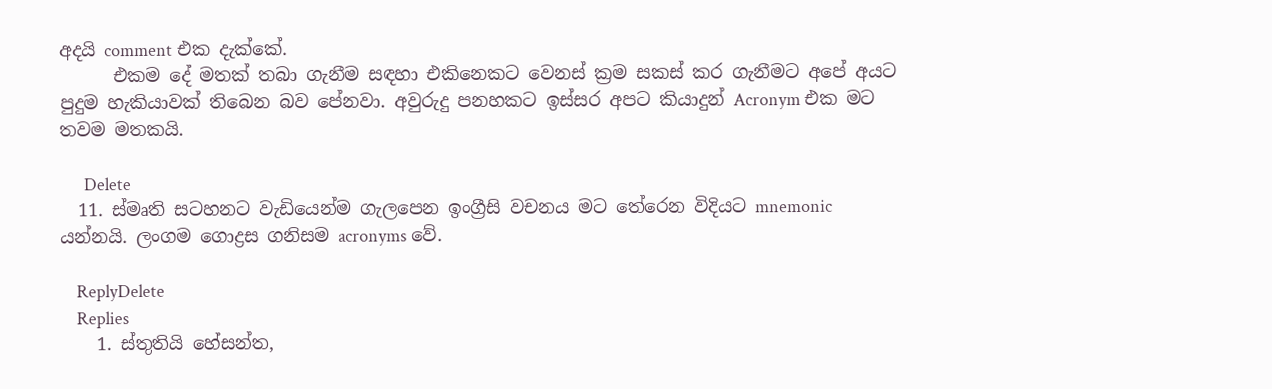අදයි comment එක දැක්කේ.
      එකම දේ මතක් තබා ගැනීම සඳහා එකිනෙකට වෙනස් ක්‍රම සකස් කර ගැනීමට අපේ අයට පුදුම හැකියාවක් තිබෙන බව පේනවා. අවුරුදු පනහකට ඉස්සර අපට කියාදුන් Acronym එක මට තවම මතකයි.

      Delete
  11. ස්මෘති සටහනට වැඩියෙන්ම ගැලපෙන ඉංග්‍රීසි වචනය මට තේරෙන විදියට mnemonic යන්නයි. ලංගම ගොද්‍රස ගනිසම acronyms වේ.

    ReplyDelete
    Replies
    1. ස්තුතියි හේසන්ත,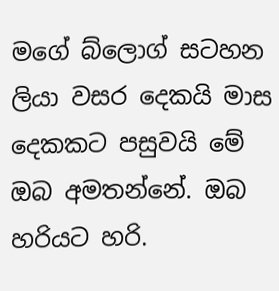මගේ බ්ලොග් සටහන ලියා වසර දෙකයි මාස දෙකකට පසුවයි මේ ඔබ අමතන්නේ. ඔබ හරියට හරි.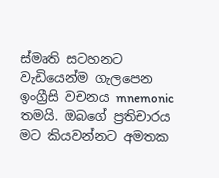ස්මෘති සටහනට වැඩියෙන්ම ගැලපෙන ඉංග්‍රීසි වචනය mnemonic තමයි. ඔබගේ ප්‍රතිචාරය මට කියවන්නට අමතක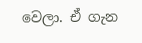වෙලා. ඒ ගැන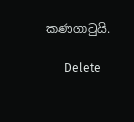කණගාටුයි.

      Delete